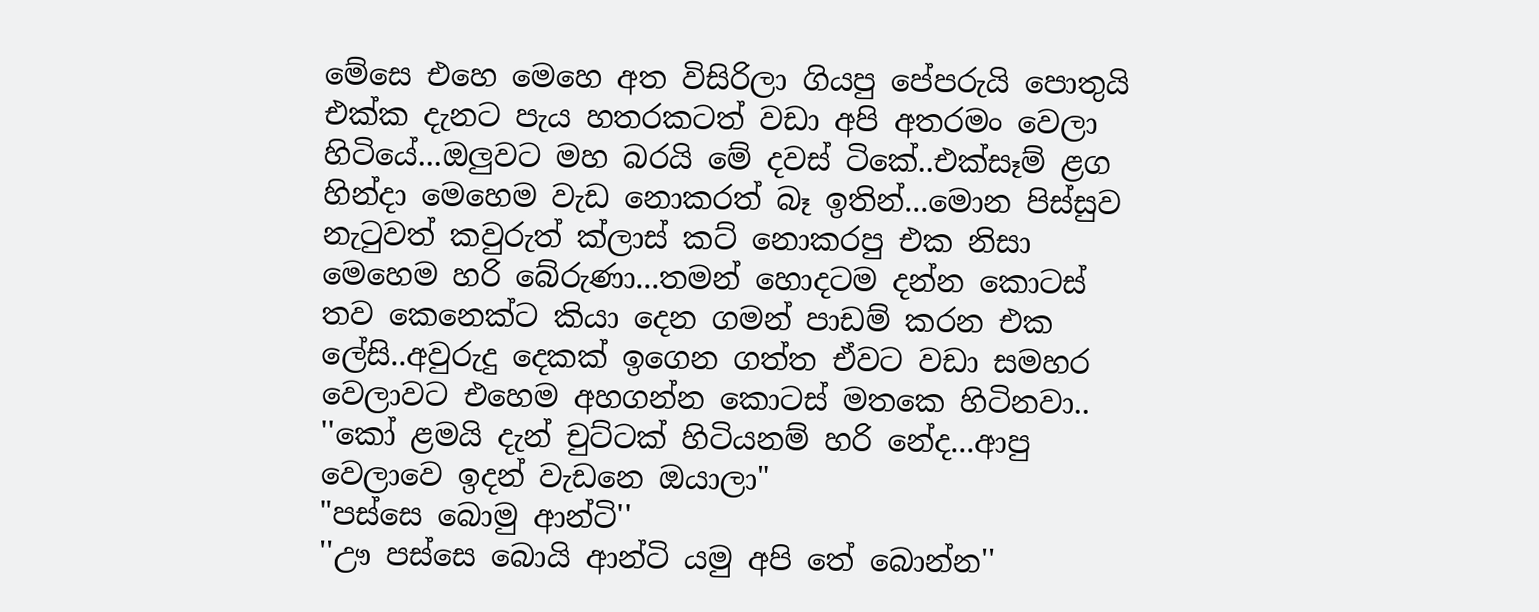මේසෙ එහෙ මෙහෙ අත විසිරිලා ගියපු පේපරුයි පොතුයි එක්ක දැනට පැය හතරකටත් වඩා අපි අතරමං වෙලා හිටියේ...ඔලුවට මහ බරයි මේ දවස් ටිකේ..එක්සෑම් ළග හින්දා මෙහෙම වැඩ නොකරත් බෑ ඉතින්...මොන පිස්සුව නැටුවත් කවුරුත් ක්ලාස් කට් නොකරපු එක නිසා මෙහෙම හරි බේරුණා...තමන් හොදටම දන්න කොටස් තව කෙනෙක්ට කියා දෙන ගමන් පාඩම් කරන එක ලේසි..අවුරුදු දෙකක් ඉගෙන ගත්ත ඒවට වඩා සමහර වෙලාවට එහෙම අහගන්න කොටස් මතකෙ හිටිනවා..
''කෝ ළමයි දැන් චුට්ටක් හිටියනම් හරි නේද...ආපු වෙලාවෙ ඉදන් වැඩනෙ ඔයාලා"
"පස්සෙ බොමු ආන්ටි''
''ඌ පස්සෙ බොයි ආන්ටි යමු අපි තේ බොන්න''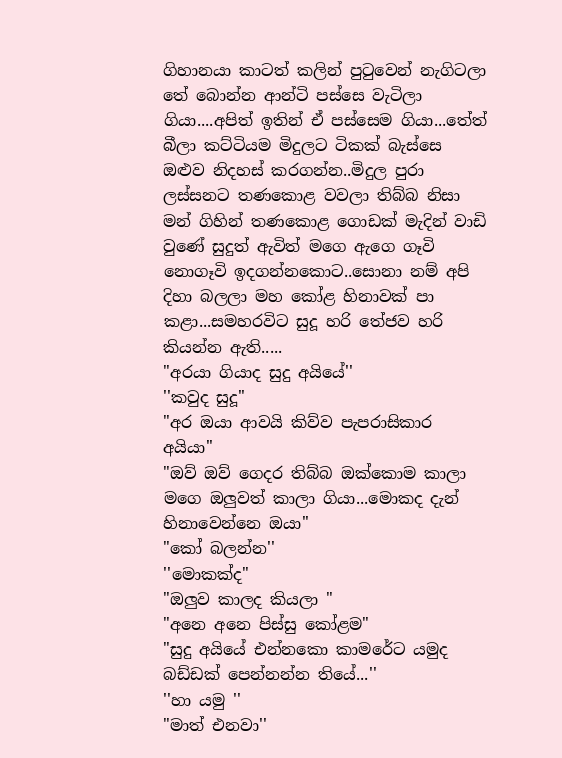ගිහානයා කාටත් කලින් පුටුවෙන් නැගිටලා තේ බොන්න ආන්ටි පස්සෙ වැටිලා ගියා....අපිත් ඉතින් ඒ පස්සෙම ගියා...තේත් බීලා කට්ටියම මිදුලට ටිකක් බැස්සෙ ඔළුව නිදහස් කරගන්න..මිදුල පුරා ලස්සනට තණකොළ වවලා තිබ්බ නිසා මන් ගිහින් තණකොළ ගොඩක් මැදින් වාඩි වුණේ සුදුත් ඇවිත් මගෙ ඇගෙ ගෑවි නොගෑවි ඉදගන්නකොට..සොනා නම් අපි දිහා බලලා මහ කෝළ හිනාවක් පා කළා...සමහරවිට සුදූ හරි තේජව හරි කියන්න ඇති.....
"අරයා ගියාද සුදු අයියේ''
''කවුද සුදූ''
"අර ඔයා ආවයි කිව්ව පැපරාසිකාර අයියා''
"ඔව් ඔව් ගෙදර තිබ්බ ඔක්කොම කාලා මගෙ ඔලුවත් කාලා ගියා...මොකද දැන් හිනාවෙන්නෙ ඔයා''
"කෝ බලන්න''
''මොකක්ද"
"ඔලුව කාලද කියලා "
"අනෙ අනෙ පිස්සු කෝළම"
"සුදු අයියේ එන්නකො කාමරේට යමුද බඩ්ඩක් පෙන්නන්න තියේ...''
''හා යමු ''
"මාත් එනවා''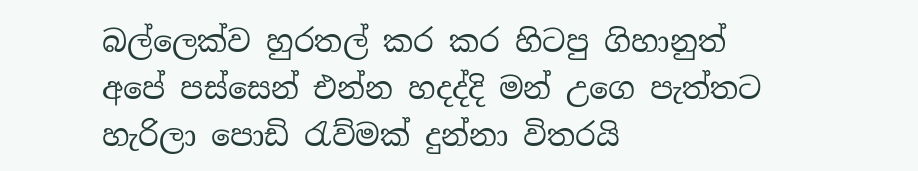බල්ලෙක්ව හුරතල් කර කර හිටපු ගිහානුත් අපේ පස්සෙන් එන්න හදද්දි මන් උගෙ පැත්තට හැරිලා පොඩි රැව්මක් දුන්නා විතරයි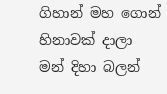ගිහාන් මහ ගොන් හිනාවක් දාලා මන් දිහා බලන්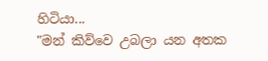හිටියා...
"මන් කිව්වෙ උබලා යන අතක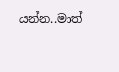යන්න..මාත්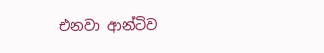එනවා ආන්ටිව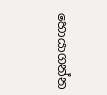හොයාගන්න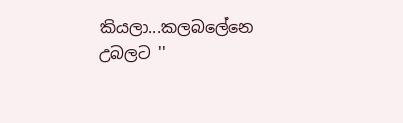කියලා...කලබලේනෙ උබලට ''